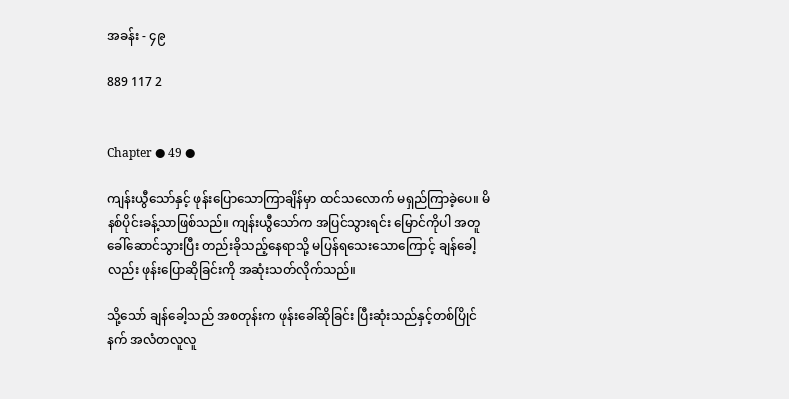အခန်း - ၄၉

889 117 2


Chapter ● 49 ●

ကျန်းယွီသော်နှင့် ဖုန်းပြောသောကြာချိန်မှာ ထင်သလောက် မရှည်ကြာခဲ့ပေ။ မိနစ်ပိုင်းခန့်သာဖြစ်သည်။ ကျန်းယွီသော်က အပြင်သွားရင်း မြောင်ကိုပါ အတူခေါ်ဆောင်သွားပြီး တည်းခိုသည့်နေရာသို့ မပြန်ရသေးသောကြောင့် ချန်ခေါ့လည်း ဖုန်းပြောဆိုခြင်းကို အဆုံးသတ်လိုက်သည်။

သို့သော် ချန်ခေါ့သည် အစတုန်းက ဖုန်းခေါ်ဆိုခြင်း ပြီးဆုံးသည်နှင့်တစ်ပြိုင်နက် အလံတလူလူ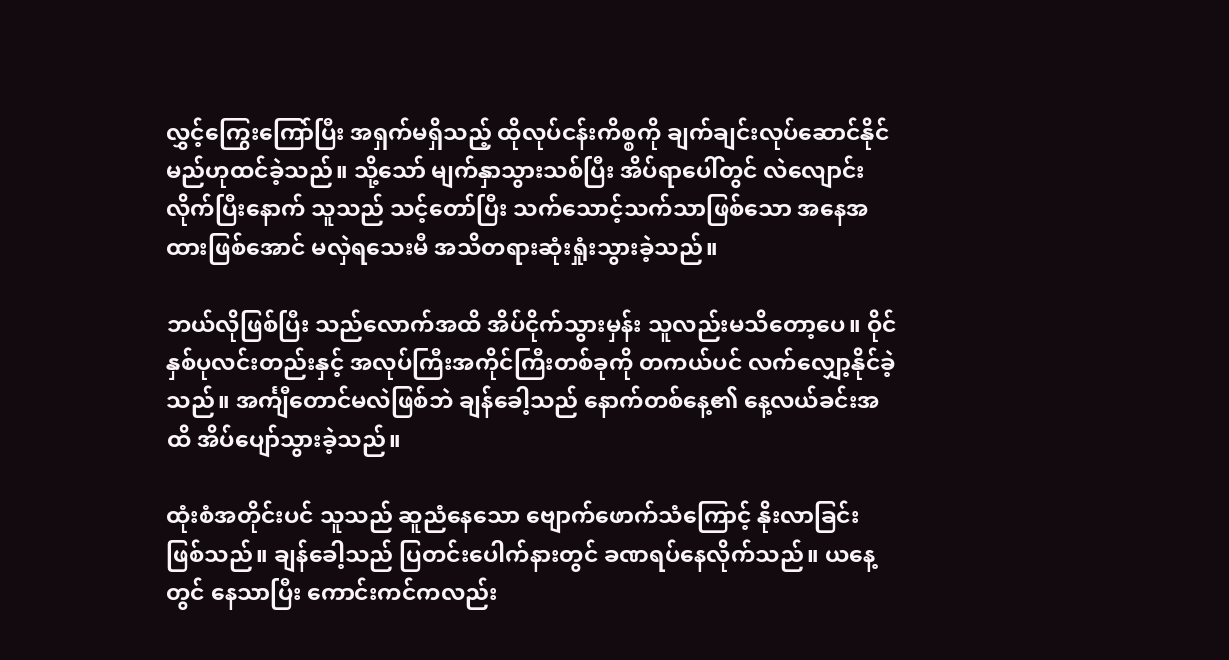လွှင့်ကြွေးကြော်ပြီး အရှက်မရှိသည့် ထိုလုပ်ငန်းကိစ္စကို ချက်ချင်းလုပ်ဆောင်နိုင်မည်ဟုထင်ခဲ့သည်။ သို့သော် မျက်နှာသွားသစ်ပြီး အိပ်ရာပေါ်တွင် လဲလျောင်းလိုက်ပြီးနောက် သူသည် သင့်တော်ပြီး သက်သောင့်သက်သာဖြစ်သော အနေအထားဖြစ်အောင် မလှဲရသေးမီ အသိတရားဆုံးရှုံးသွားခဲ့သည်။

ဘယ်လိုဖြစ်ပြီး သည်လောက်အထိ အိပ်ငိုက်သွားမှန်း သူလည်းမသိတော့ပေ။ ဝိုင်နှစ်ပုလင်းတည်းနှင့် အလုပ်ကြီးအကိုင်ကြီးတစ်ခုကို တကယ်ပင် လက်လျှော့နိုင်ခဲ့သည်။ အင်္ကျီတောင်မလဲဖြစ်ဘဲ ချန်ခေါ့သည် နောက်တစ်နေ့၏ နေ့လယ်ခင်းအထိ အိပ်ပျော်သွားခဲ့သည်။

ထုံးစံအတိုင်းပင် သူသည် ဆူညံနေသော ဗျောက်ဖောက်သံကြောင့် နိုးလာခြင်းဖြစ်သည်။ ချန်ခေါ့သည် ပြတင်းပေါက်နားတွင် ခဏရပ်နေလိုက်သည်။ ယနေ့တွင် နေသာပြီး ကောင်းကင်ကလည်း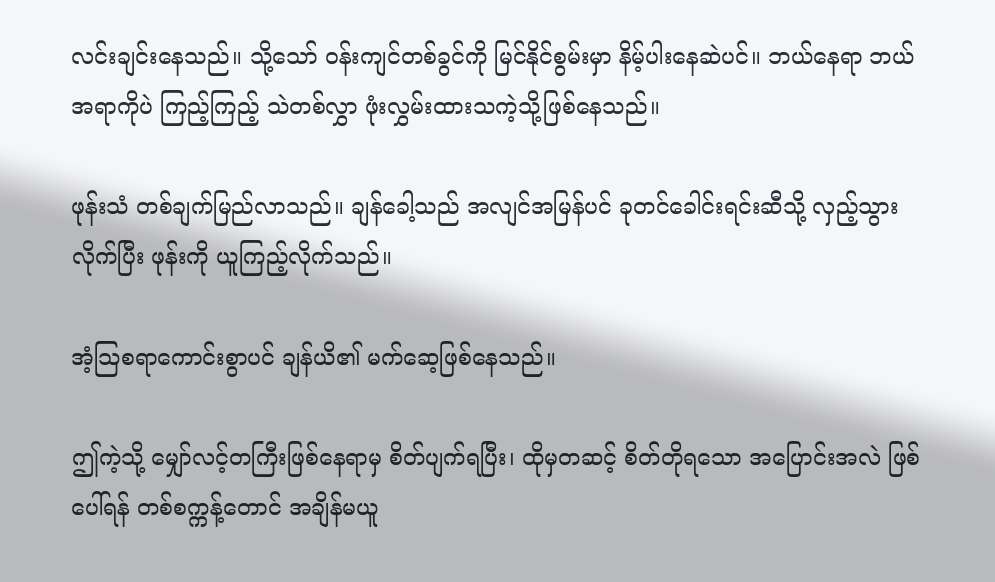လင်းချင်းနေသည်။ သို့သော် ဝန်းကျင်တစ်ခွင်ကို မြင်နိုင်စွမ်းမှာ နိမ့်ပါးနေဆဲပင်။ ဘယ်နေရာ ဘယ်အရာကိုပဲ ကြည့်ကြည့် သဲတစ်လွှာ ဖုံးလွှမ်းထားသကဲ့သို့ဖြစ်နေသည်။

ဖုန်းသံ တစ်ချက်မြည်လာသည်။ ချန်ခေါ့သည် အလျင်အမြန်ပင် ခုတင်ခေါင်းရင်းဆီသို့ လှည့်သွားလိုက်ပြီး ဖုန်းကို ယူကြည့်လိုက်သည်။

အံ့သြစရာကောင်းစွာပင် ချန်ယိ၏ မက်ဆေ့ဖြစ်နေသည်။

ဤကဲ့သို့ မျှော်လင့်တကြီးဖြစ်နေရာမှ စိတ်ပျက်ရပြီး၊ ထိုမှတဆင့် စိတ်တိုရသော အပြောင်းအလဲ ဖြစ်ပေါ်ရန် တစ်စက္ကန့်တောင် အချိန်မယူ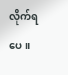လိုက်ရပေ။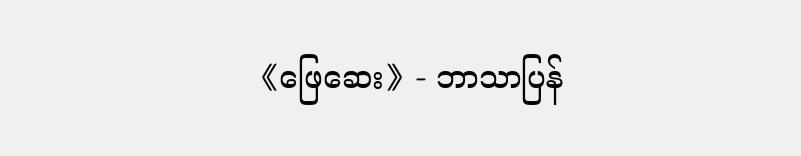《ဖြေဆေး》- ဘာသာပြန်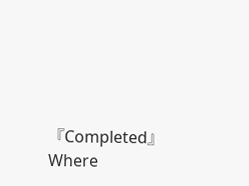『Completed』Where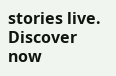stories live. Discover now